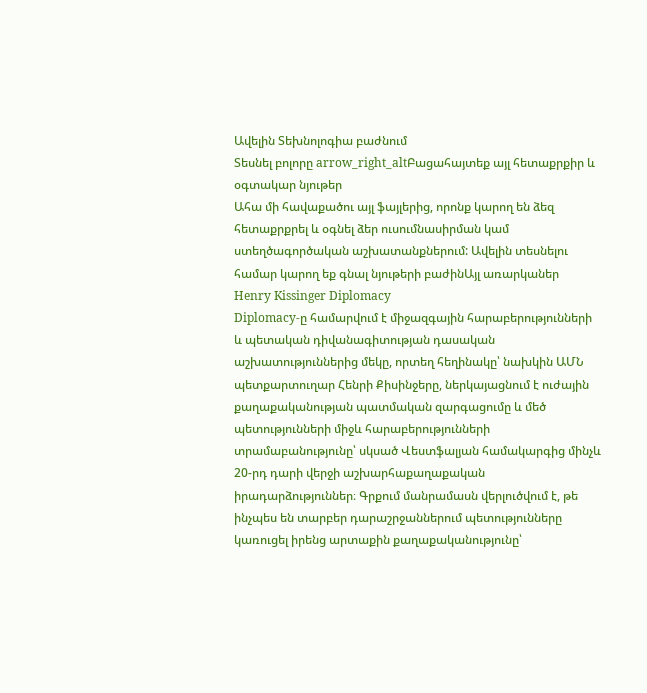Ավելին Տեխնոլոգիա բաժնում
Տեսնել բոլորը arrow_right_altԲացահայտեք այլ հետաքրքիր և օգտակար նյութեր
Ահա մի հավաքածու այլ ֆայլերից, որոնք կարող են ձեզ հետաքրքրել և օգնել ձեր ուսումնասիրման կամ ստեղծագործական աշխատանքներում: Ավելին տեսնելու համար կարող եք գնալ նյութերի բաժինԱյլ առարկաներ
Henry Kissinger Diplomacy
Diplomacy-ը համարվում է միջազգային հարաբերությունների և պետական դիվանագիտության դասական աշխատություններից մեկը, որտեղ հեղինակը՝ նախկին ԱՄՆ պետքարտուղար Հենրի Քիսինջերը, ներկայացնում է ուժային քաղաքականության պատմական զարգացումը և մեծ պետությունների միջև հարաբերությունների տրամաբանությունը՝ սկսած Վեստֆալյան համակարգից մինչև 20-րդ դարի վերջի աշխարհաքաղաքական իրադարձություններ։ Գրքում մանրամասն վերլուծվում է, թե ինչպես են տարբեր դարաշրջաններում պետությունները կառուցել իրենց արտաքին քաղաքականությունը՝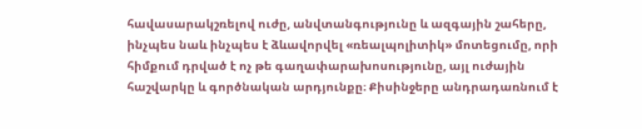հավասարակշռելով ուժը, անվտանգությունը և ազգային շահերը, ինչպես նաև ինչպես է ձևավորվել «ռեալպոլիտիկ» մոտեցումը, որի հիմքում դրված է ոչ թե գաղափարախոսությունը, այլ ուժային հաշվարկը և գործնական արդյունքը։ Քիսինջերը անդրադառնում է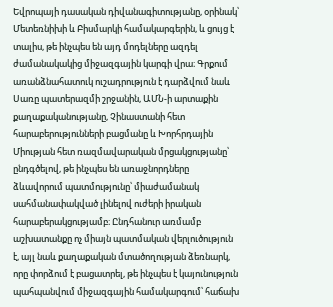Եվրոպայի դասական դիվանագիտությանը, օրինակ՝ Մետեռնիխի և Բիսմարկի համակարգերին, և ցույց է տալիս, թե ինչպես են այդ մոդելները ազդել ժամանակակից միջազգային կարգի վրա։ Գրքում առանձնահատուկ ուշադրություն է դարձվում նաև Սառը պատերազմի շրջանին, ԱՄՆ-ի արտաքին քաղաքականությանը, Չինաստանի հետ հարաբերությունների բացմանը և Խորհրդային Միության հետ ռազմավարական մրցակցությանը՝ ընդգծելով, թե ինչպես են առաջնորդները ձևավորում պատմությունը՝ միաժամանակ սահմանափակված լինելով ուժերի իրական հարաբերակցությամբ։ Ընդհանուր առմամբ աշխատանքը ոչ միայն պատմական վերլուծություն է, այլ նաև քաղաքական մտածողության ձեռնարկ, որը փորձում է բացատրել, թե ինչպես է կայունություն պահպանվում միջազգային համակարգում՝ հաճախ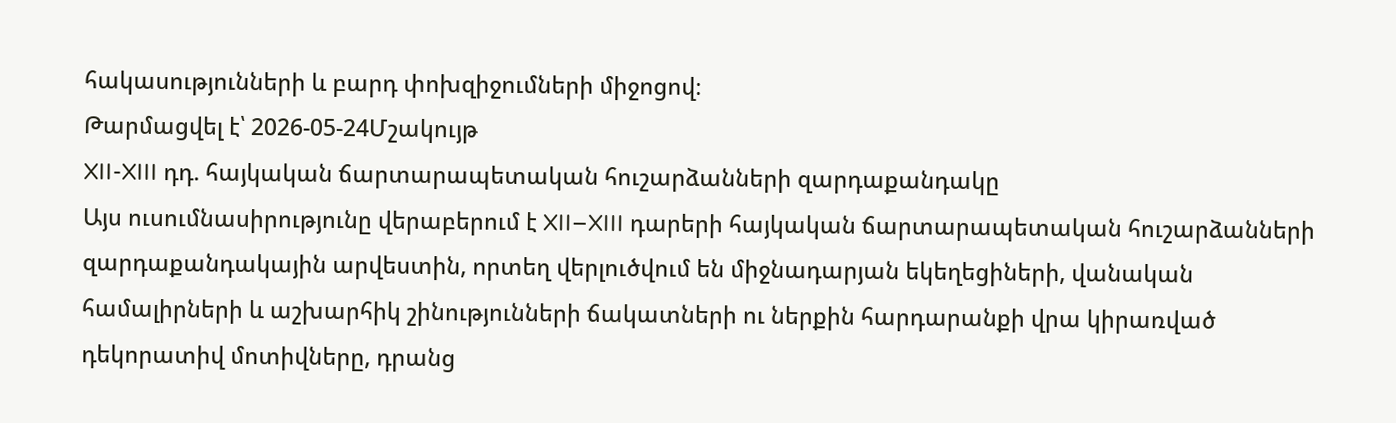հակասությունների և բարդ փոխզիջումների միջոցով։
Թարմացվել է՝ 2026-05-24Մշակույթ
XII-XIII դդ. հայկական ճարտարապետական հուշարձանների զարդաքանդակը
Այս ուսումնասիրությունը վերաբերում է XII–XIII դարերի հայկական ճարտարապետական հուշարձանների զարդաքանդակային արվեստին, որտեղ վերլուծվում են միջնադարյան եկեղեցիների, վանական համալիրների և աշխարհիկ շինությունների ճակատների ու ներքին հարդարանքի վրա կիրառված դեկորատիվ մոտիվները, դրանց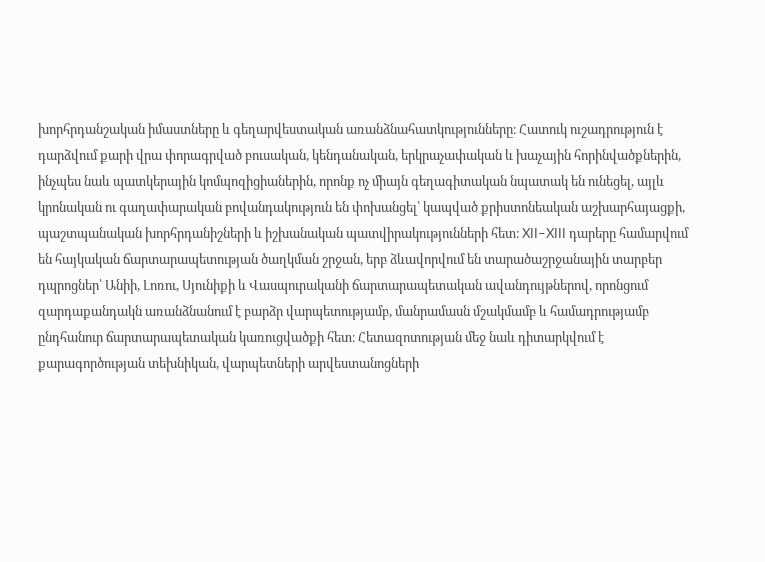խորհրդանշական իմաստները և գեղարվեստական առանձնահատկությունները։ Հատուկ ուշադրություն է դարձվում քարի վրա փորագրված բուսական, կենդանական, երկրաչափական և խաչային հորինվածքներին, ինչպես նաև պատկերային կոմպոզիցիաներին, որոնք ոչ միայն գեղագիտական նպատակ են ունեցել, այլև կրոնական ու գաղափարական բովանդակություն են փոխանցել՝ կապված քրիստոնեական աշխարհայացքի, պաշտպանական խորհրդանիշների և իշխանական պատվիրակությունների հետ։ XII–XIII դարերը համարվում են հայկական ճարտարապետության ծաղկման շրջան, երբ ձևավորվում են տարածաշրջանային տարբեր դպրոցներ՝ Անիի, Լոռու, Սյունիքի և Վասպուրականի ճարտարապետական ավանդույթներով, որոնցում զարդաքանդակն առանձնանում է բարձր վարպետությամբ, մանրամասն մշակմամբ և համադրությամբ ընդհանուր ճարտարապետական կառուցվածքի հետ։ Հետազոտության մեջ նաև դիտարկվում է քարագործության տեխնիկան, վարպետների արվեստանոցների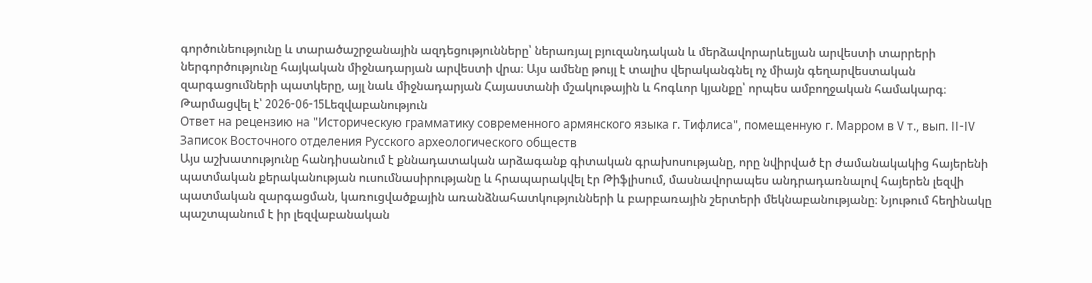գործունեությունը և տարածաշրջանային ազդեցությունները՝ ներառյալ բյուզանդական և մերձավորարևելյան արվեստի տարրերի ներգործությունը հայկական միջնադարյան արվեստի վրա։ Այս ամենը թույլ է տալիս վերականգնել ոչ միայն գեղարվեստական զարգացումների պատկերը, այլ նաև միջնադարյան Հայաստանի մշակութային և հոգևոր կյանքը՝ որպես ամբողջական համակարգ։
Թարմացվել է՝ 2026-06-15Lեզվաբանություն
Ответ на рецензию на "Историческую грамматику современного армянского языка г. Тифлиса", помещенную г. Марром в V т., вып. II-IV Записок Восточного отделения Русского археологического обществ
Այս աշխատությունը հանդիսանում է քննադատական արձագանք գիտական գրախոսությանը, որը նվիրված էր ժամանակակից հայերենի պատմական քերականության ուսումնասիրությանը և հրապարակվել էր Թիֆլիսում, մասնավորապես անդրադառնալով հայերեն լեզվի պատմական զարգացման, կառուցվածքային առանձնահատկությունների և բարբառային շերտերի մեկնաբանությանը։ Նյութում հեղինակը պաշտպանում է իր լեզվաբանական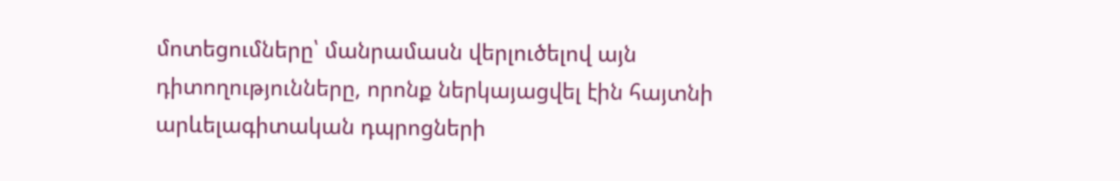մոտեցումները՝ մանրամասն վերլուծելով այն դիտողությունները, որոնք ներկայացվել էին հայտնի արևելագիտական դպրոցների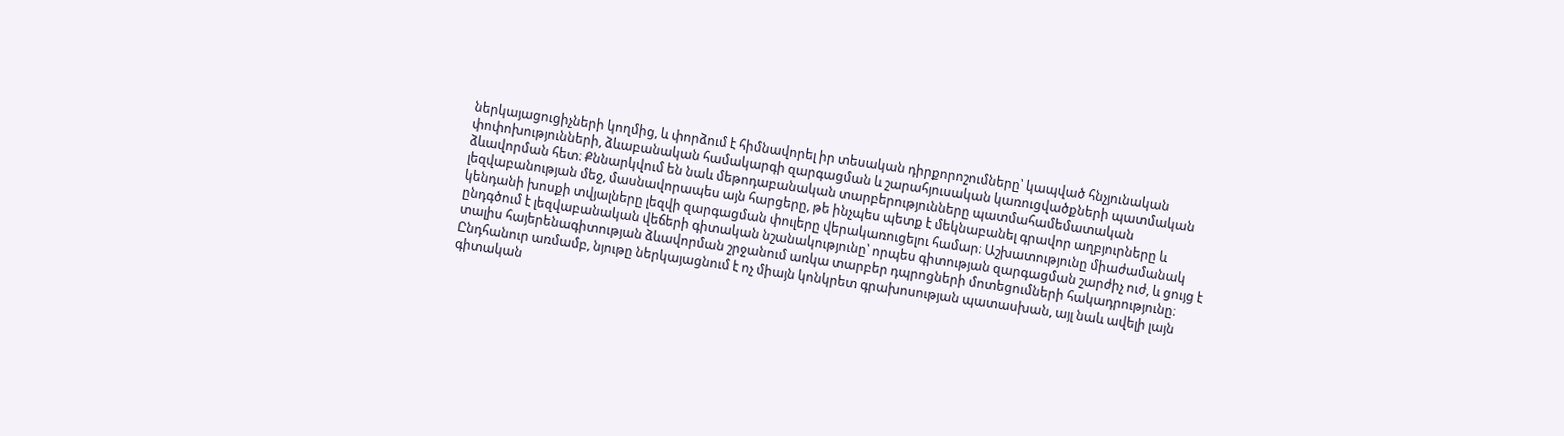ներկայացուցիչների կողմից, և փորձում է հիմնավորել իր տեսական դիրքորոշումները՝ կապված հնչյունական փոփոխությունների, ձևաբանական համակարգի զարգացման և շարահյուսական կառուցվածքների պատմական ձևավորման հետ։ Քննարկվում են նաև մեթոդաբանական տարբերությունները պատմահամեմատական լեզվաբանության մեջ, մասնավորապես այն հարցերը, թե ինչպես պետք է մեկնաբանել գրավոր աղբյուրները և կենդանի խոսքի տվյալները լեզվի զարգացման փուլերը վերակառուցելու համար։ Աշխատությունը միաժամանակ ընդգծում է լեզվաբանական վեճերի գիտական նշանակությունը՝ որպես գիտության զարգացման շարժիչ ուժ, և ցույց է տալիս հայերենագիտության ձևավորման շրջանում առկա տարբեր դպրոցների մոտեցումների հակադրությունը։ Ընդհանուր առմամբ, նյութը ներկայացնում է ոչ միայն կոնկրետ գրախոսության պատասխան, այլ նաև ավելի լայն գիտական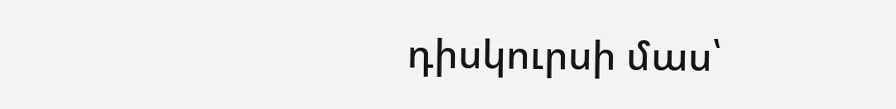դիսկուրսի մաս՝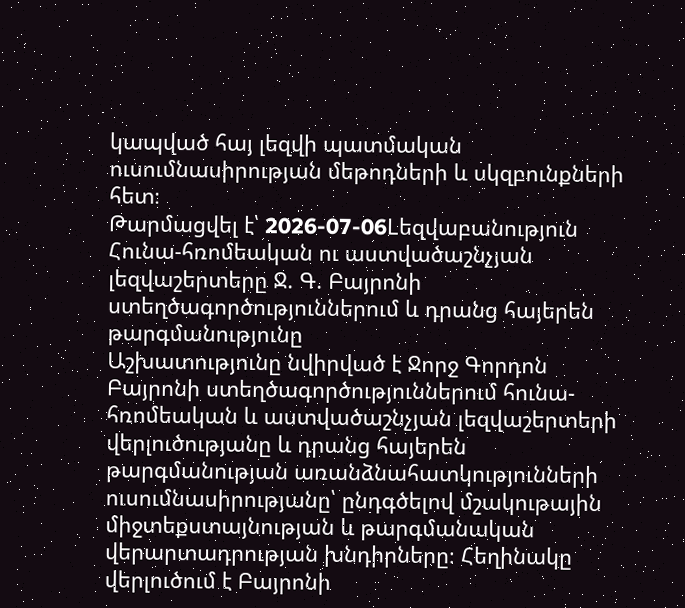կապված հայ լեզվի պատմական ուսումնասիրության մեթոդների և սկզբունքների հետ։
Թարմացվել է՝ 2026-07-06Lեզվաբանություն
Հունա-հռոմեական ու աստվածաշնչյան լեզվաշերտերը Ջ. Գ. Բայրոնի ստեղծագործություններում և դրանց հայերեն թարգմանությունը
Աշխատությունը նվիրված է Ջորջ Գորդոն Բայրոնի ստեղծագործություններում հունա-հռոմեական և աստվածաշնչյան լեզվաշերտերի վերլուծությանը և դրանց հայերեն թարգմանության առանձնահատկությունների ուսումնասիրությանը՝ ընդգծելով մշակութային միջտեքստայնության և թարգմանական վերարտադրության խնդիրները։ Հեղինակը վերլուծում է Բայրոնի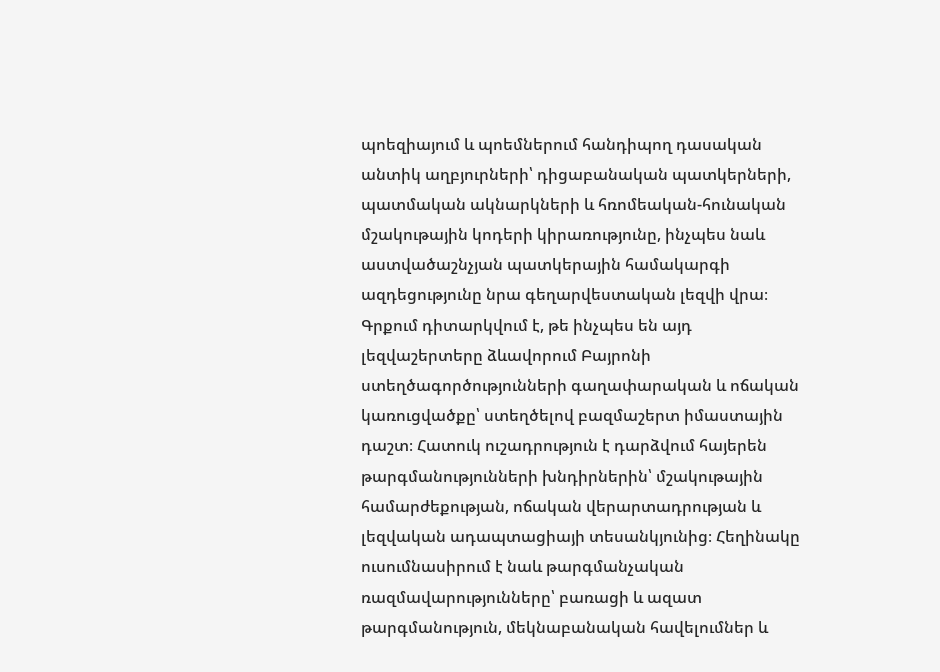պոեզիայում և պոեմներում հանդիպող դասական անտիկ աղբյուրների՝ դիցաբանական պատկերների, պատմական ակնարկների և հռոմեական-հունական մշակութային կոդերի կիրառությունը, ինչպես նաև աստվածաշնչյան պատկերային համակարգի ազդեցությունը նրա գեղարվեստական լեզվի վրա։ Գրքում դիտարկվում է, թե ինչպես են այդ լեզվաշերտերը ձևավորում Բայրոնի ստեղծագործությունների գաղափարական և ոճական կառուցվածքը՝ ստեղծելով բազմաշերտ իմաստային դաշտ։ Հատուկ ուշադրություն է դարձվում հայերեն թարգմանությունների խնդիրներին՝ մշակութային համարժեքության, ոճական վերարտադրության և լեզվական ադապտացիայի տեսանկյունից։ Հեղինակը ուսումնասիրում է նաև թարգմանչական ռազմավարությունները՝ բառացի և ազատ թարգմանություն, մեկնաբանական հավելումներ և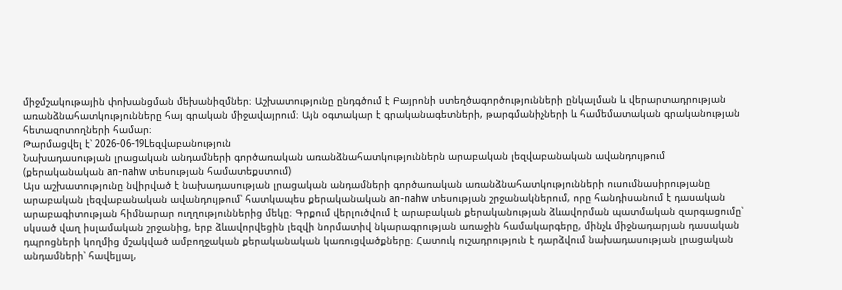միջմշակութային փոխանցման մեխանիզմներ։ Աշխատությունը ընդգծում է Բայրոնի ստեղծագործությունների ընկալման և վերարտադրության առանձնահատկությունները հայ գրական միջավայրում։ Այն օգտակար է գրականագետների, թարգմանիչների և համեմատական գրականության հետազոտողների համար։
Թարմացվել է՝ 2026-06-19Lեզվաբանություն
Նախադասության լրացական անդամների գործառական առանձնահատկություններն արաբական լեզվաբանական ավանդույթում (քերականական an-nahw տեսության համատեքստում)
Այս աշխատությունը նվիրված է նախադասության լրացական անդամների գործառական առանձնահատկությունների ուսումնասիրությանը արաբական լեզվաբանական ավանդույթում՝ հատկապես քերականական an-nahw տեսության շրջանակներում, որը հանդիսանում է դասական արաբագիտության հիմնարար ուղղություններից մեկը։ Գրքում վերլուծվում է արաբական քերականության ձևավորման պատմական զարգացումը՝ սկսած վաղ իսլամական շրջանից, երբ ձևավորվեցին լեզվի նորմատիվ նկարագրության առաջին համակարգերը, մինչև միջնադարյան դասական դպրոցների կողմից մշակված ամբողջական քերականական կառուցվածքները։ Հատուկ ուշադրություն է դարձվում նախադասության լրացական անդամների՝ հավելյալ,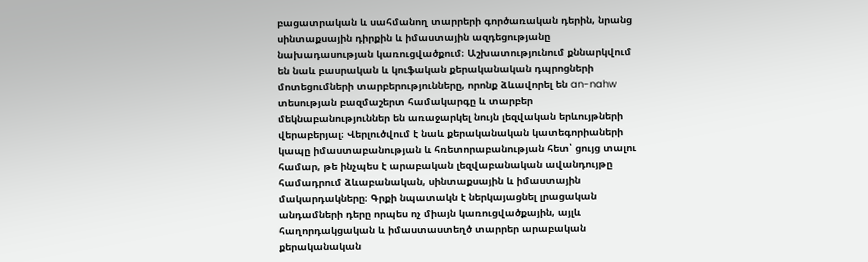բացատրական և սահմանող տարրերի գործառական դերին, նրանց սինտաքսային դիրքին և իմաստային ազդեցությանը նախադասության կառուցվածքում։ Աշխատությունում քննարկվում են նաև բասրական և կուֆական քերականական դպրոցների մոտեցումների տարբերությունները, որոնք ձևավորել են an-nahw տեսության բազմաշերտ համակարգը և տարբեր մեկնաբանություններ են առաջարկել նույն լեզվական երևույթների վերաբերյալ։ Վերլուծվում է նաև քերականական կատեգորիաների կապը իմաստաբանության և հռետորաբանության հետ՝ ցույց տալու համար, թե ինչպես է արաբական լեզվաբանական ավանդույթը համադրում ձևաբանական, սինտաքսային և իմաստային մակարդակները։ Գրքի նպատակն է ներկայացնել լրացական անդամների դերը որպես ոչ միայն կառուցվածքային, այլև հաղորդակցական և իմաստաստեղծ տարրեր արաբական քերականական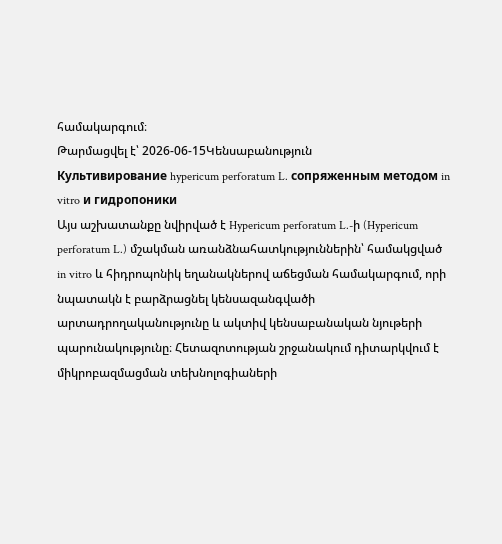համակարգում։
Թարմացվել է՝ 2026-06-15Կենսաբանություն
Культивирование hypericum perforatum L. сопряженным методом in vitro и гидропоники
Այս աշխատանքը նվիրված է Hypericum perforatum L.-ի (Hypericum perforatum L.) մշակման առանձնահատկություններին՝ համակցված in vitro և հիդրոպոնիկ եղանակներով աճեցման համակարգում, որի նպատակն է բարձրացնել կենսազանգվածի արտադրողականությունը և ակտիվ կենսաբանական նյութերի պարունակությունը։ Հետազոտության շրջանակում դիտարկվում է միկրոբազմացման տեխնոլոգիաների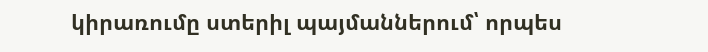կիրառումը ստերիլ պայմաններում՝ որպես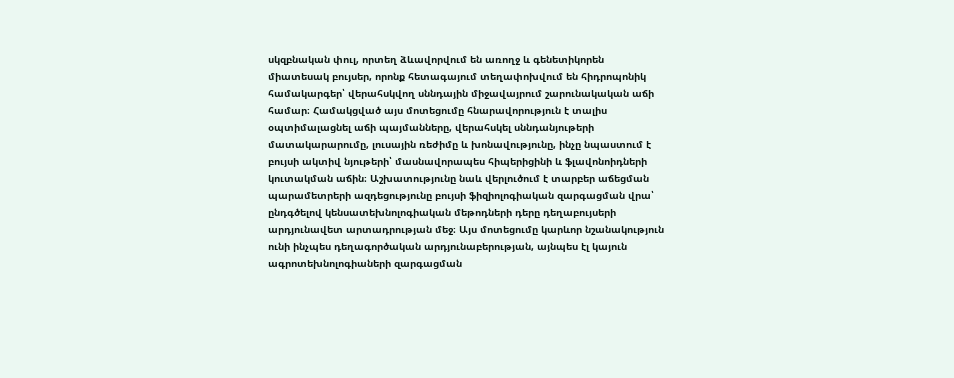սկզբնական փուլ, որտեղ ձևավորվում են առողջ և գենետիկորեն միատեսակ բույսեր, որոնք հետագայում տեղափոխվում են հիդրոպոնիկ համակարգեր՝ վերահսկվող սննդային միջավայրում շարունակական աճի համար։ Համակցված այս մոտեցումը հնարավորություն է տալիս օպտիմալացնել աճի պայմանները, վերահսկել սննդանյութերի մատակարարումը, լուսային ռեժիմը և խոնավությունը, ինչը նպաստում է բույսի ակտիվ նյութերի՝ մասնավորապես հիպերիցինի և ֆլավոնոիդների կուտակման աճին։ Աշխատությունը նաև վերլուծում է տարբեր աճեցման պարամետրերի ազդեցությունը բույսի ֆիզիոլոգիական զարգացման վրա՝ ընդգծելով կենսատեխնոլոգիական մեթոդների դերը դեղաբույսերի արդյունավետ արտադրության մեջ։ Այս մոտեցումը կարևոր նշանակություն ունի ինչպես դեղագործական արդյունաբերության, այնպես էլ կայուն ագրոտեխնոլոգիաների զարգացման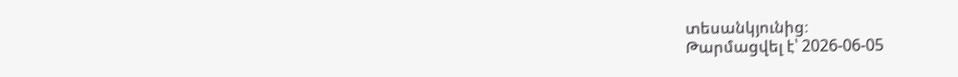տեսանկյունից։
Թարմացվել է՝ 2026-06-05